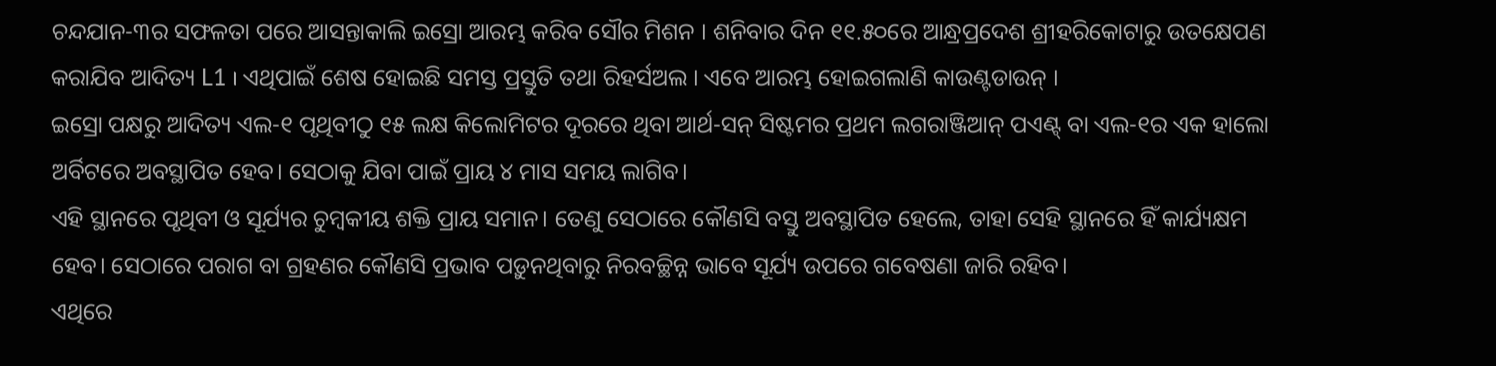ଚନ୍ଦଯାନ-୩ର ସଫଳତା ପରେ ଆସନ୍ତାକାଲି ଇସ୍ରୋ ଆରମ୍ଭ କରିବ ସୌର ମିଶନ । ଶନିବାର ଦିନ ୧୧.୫୦ରେ ଆନ୍ଧ୍ରପ୍ରଦେଶ ଶ୍ରୀହରିକୋଟାରୁ ଉତକ୍ଷେପଣ କରାଯିବ ଆଦିତ୍ୟ L1 । ଏଥିପାଇଁ ଶେଷ ହୋଇଛି ସମସ୍ତ ପ୍ରସ୍ତୁତି ତଥା ରିହର୍ସଅଲ । ଏବେ ଆରମ୍ଭ ହୋଇଗଲାଣି କାଉଣ୍ଟଡାଉନ୍ ।
ଇସ୍ରୋ ପକ୍ଷରୁ ଆଦିତ୍ୟ ଏଲ-୧ ପୃଥିବୀଠୁ ୧୫ ଲକ୍ଷ କିଲୋମିଟର ଦୂରରେ ଥିବା ଆର୍ଥ-ସନ୍ ସିଷ୍ଟମର ପ୍ରଥମ ଲଗରାଞ୍ଜିଆନ୍ ପଏଣ୍ଟ୍ ବା ଏଲ-୧ର ଏକ ହାଲୋ ଅର୍ବିଟରେ ଅବସ୍ଥାପିତ ହେବ। ସେଠାକୁ ଯିବା ପାଇଁ ପ୍ରାୟ ୪ ମାସ ସମୟ ଲାଗିବ।
ଏହି ସ୍ଥାନରେ ପୃଥିବୀ ଓ ସୂର୍ଯ୍ୟର ଚୁମ୍ବକୀୟ ଶକ୍ତି ପ୍ରାୟ ସମାନ। ତେଣୁ ସେଠାରେ କୌଣସି ବସ୍ତୁ ଅବସ୍ଥାପିତ ହେଲେ, ତାହା ସେହି ସ୍ଥାନରେ ହିଁ କାର୍ଯ୍ୟକ୍ଷମ ହେବ। ସେଠାରେ ପରାଗ ବା ଗ୍ରହଣର କୌଣସି ପ୍ରଭାବ ପଡ଼ୁନଥିବାରୁ ନିରବଚ୍ଛିନ୍ନ ଭାବେ ସୂର୍ଯ୍ୟ ଉପରେ ଗବେଷଣା ଜାରି ରହିବ।
ଏଥିରେ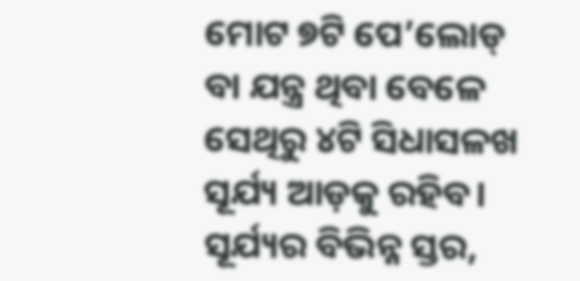ମୋଟ ୭ଟି ପେ’ଲୋଡ୍ ବା ଯନ୍ତ୍ର ଥିବା ବେଳେ ସେଥିରୁ ୪ଟି ସିଧାସଳଖ ସୂର୍ଯ୍ୟ ଆଡ଼କୁ ରହିବ। ସୂର୍ଯ୍ୟର ବିଭିନ୍ନ ସ୍ତର,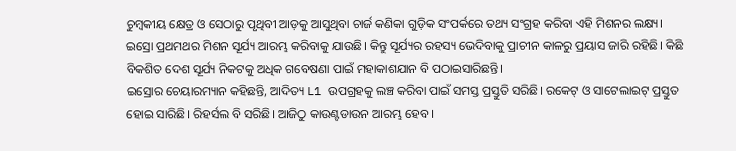ଚୁମ୍ବକୀୟ କ୍ଷେତ୍ର ଓ ସେଠାରୁ ପୃଥିବୀ ଆଡ଼କୁ ଆସୁଥିବା ଚାର୍ଜ କଣିକା ଗୁଡ଼ିକ ସଂପର୍କରେ ତଥ୍ୟ ସଂଗ୍ରହ କରିବା ଏହି ମିଶନର ଲକ୍ଷ୍ୟ।
ଇସ୍ରୋ ପ୍ରଥମଥର ମିଶନ ସୂର୍ଯ୍ୟ ଆରମ୍ଭ କରିବାକୁ ଯାଉଛି। କିନ୍ତୁ ସୂର୍ଯ୍ୟର ରହସ୍ୟ ଭେଦିବାକୁ ପ୍ରାଚୀନ କାଳରୁ ପ୍ରୟାସ ଜାରି ରହିଛି। କିଛି ବିକଶିତ ଦେଶ ସୂର୍ଯ୍ୟ ନିକଟକୁ ଅଧିକ ଗବେଷଣା ପାଇଁ ମହାକାଶଯାନ ବି ପଠାଇସାରିଛନ୍ତି।
ଇସ୍ରୋର ଚେୟାରମ୍ୟାନ କହିଛନ୍ତି, ଆଦିତ୍ୟ L1 ଉପଗ୍ରହକୁ ଲଞ୍ଚ କରିବା ପାଇଁ ସମସ୍ତ ପ୍ରସ୍ତୁତି ସରିଛି। ରକେଟ୍ ଓ ସାଟେଲାଇଟ୍ ପ୍ରସ୍ତୁତ ହୋଇ ସାରିଛି। ରିହର୍ସଲ ବି ସରିଛି। ଆଜିଠୁ କାଉଣ୍ଟଡାଉନ ଆରମ୍ଭ ହେବ ।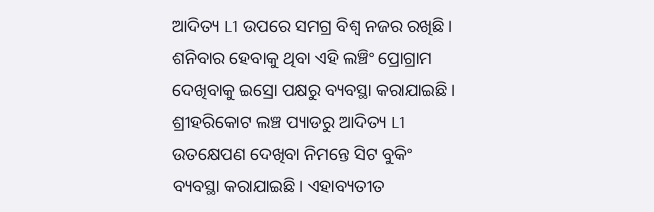ଆଦିତ୍ୟ L1 ଉପରେ ସମଗ୍ର ବିଶ୍ୱ ନଜର ରଖିଛି। ଶନିବାର ହେବାକୁ ଥିବା ଏହି ଲଞ୍ଚିଂ ପ୍ରୋଗ୍ରାମ ଦେଖିବାକୁ ଇସ୍ରୋ ପକ୍ଷରୁ ବ୍ୟବସ୍ଥା କରାଯାଇଛି। ଶ୍ରୀହରିକୋଟ ଲଞ୍ଚ ପ୍ୟାଡରୁ ଆଦିତ୍ୟ L1 ଉତକ୍ଷେପଣ ଦେଖିବା ନିମନ୍ତେ ସିଟ ବୁକିଂ ବ୍ୟବସ୍ଥା କରାଯାଇଛି। ଏହାବ୍ୟତୀତ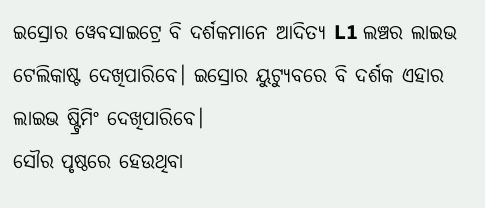ଇସ୍ରୋର ୱେବସାଇଟ୍ରେ ବି ଦର୍ଶକମାନେ ଆଦିତ୍ୟ L1 ଲଞ୍ଚର ଲାଇଭ ଟେଲିକାଷ୍ଟ ଦେଖିପାରିବେ। ଇସ୍ରୋର ୟୁଟ୍ୟୁବରେ ବି ଦର୍ଶକ ଏହାର ଲାଇଭ ଷ୍ଟ୍ରିମିଂ ଦେଖିପାରିବେ।
ସୌର ପୃଷ୍ଠରେ ହେଉଥିବା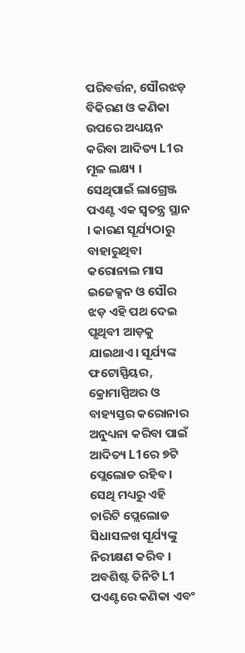ପରିବର୍ତ୍ତନ, ସୌରଝଡ଼ ବିକିରଣ ଓ କଣିକା ଉପରେ ଅଧ୍ୟୟନ କରିବା ଆଦିତ୍ୟ L1ର ମୂଳ ଲକ୍ଷ୍ୟ । ସେଥିପାଇଁ ଲାଗ୍ରେଞ୍ଜ ପଏଣ୍ଟ ଏକ ସ୍ୱତନ୍ତ୍ର ସ୍ଥାନ । କାରଣ ସୂର୍ଯ୍ୟଠାରୁ ବାହାରୁଥିବା କରୋନାଲ ମାସ ଇଜେକ୍ସନ ଓ ସୌର ଝଡ଼ ଏହି ପଥ ଦେଇ ପୃଥିବୀ ଆଡ଼କୁ ଯାଇଥାଏ। ସୂର୍ଯ୍ୟଙ୍କ ଫଟୋସ୍ପିୟର, କ୍ରୋମାସ୍ପିଅର ଓ ବାହ୍ୟସ୍ତର କରୋନାର ଅନୁଧ୍ୟନା କରିବା ପାଇଁ ଆଦିତ୍ୟ L1ରେ ୭ଟି ପ୍ଲେଲୋଡ ରହିବ । ସେଥି ମଧ୍ୟରୁ ଏହି ଚାରିଟି ପ୍ଲେଲୋଡ ସିଧାସଳଖ ସୂର୍ଯ୍ୟଙ୍କୁ ନିରୀକ୍ଷଣ କରିବ । ଅବଶିଷ୍ଟ ତିନିଟି L1 ପଏଣ୍ଟରେ କଣିକା ଏବଂ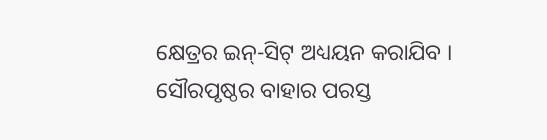କ୍ଷେତ୍ରର ଇନ୍-ସିଟ୍ ଅଧ୍ୟୟନ କରାଯିବ ।
ସୌରପୃଷ୍ଠର ବାହାର ପରସ୍ତ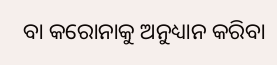ବା କରୋନାକୁ ଅନୁଧ୍ୟାନ କରିବା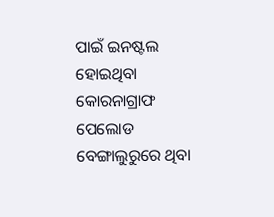ପାଇଁ ଇନଷ୍ଟଲ ହୋଇଥିବା କୋରନାଗ୍ରାଫ ପେଲୋଡ ବେଙ୍ଗାଲୁରୁରେ ଥିବା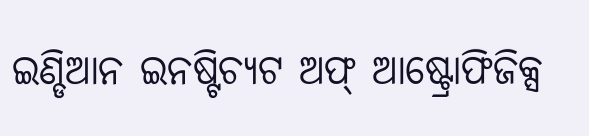ଇଣ୍ଡିଆନ ଇନଷ୍ଟିଚ୍ୟଟ ଅଫ୍ ଆଷ୍ଟ୍ରୋଫିଜିକ୍ସ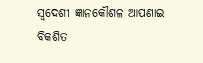ସ୍ୱଦେଶୀ ଜ୍ଞାନକୌଶଳ ଆପଣାଇ ବିକଶିତ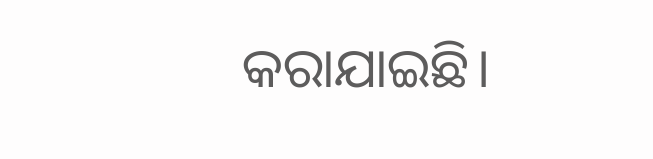କରାଯାଇଛି।